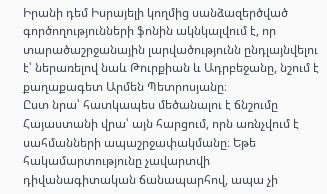Իրանի դեմ Իսրայելի կողմից սանձազերծված գործողությունների ֆոնին ակնկալվում է, որ տարածաշրջանային լարվածությունն ընդլայնվելու է՝ ներառելով նաև Թուրքիան և Ադրբեջանը, նշում է քաղաքագետ Արմեն Պետրոսյանը։
Ըստ նրա՝ հատկապես մեծանալու է ճնշումը Հայաստանի վրա՝ այն հարցում, որն առնչվում է սահմանների ապաշրջափակմանը։ Եթե հակամարտությունը չավարտվի դիվանագիտական ճանապարհով, ապա չի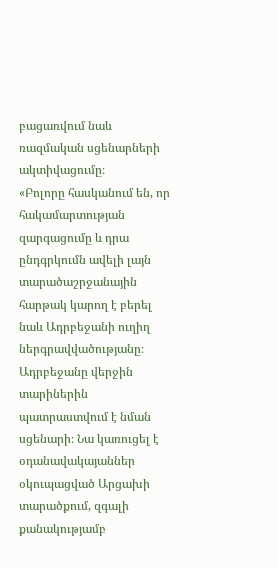բացառվում նաև ռազմական սցենարների ակտիվացումը։
«Բոլորը հասկանում են, որ հակամարտության զարգացումը և դրա ընդգրկումն ավելի լայն տարածաշրջանային հարթակ կարող է բերել նաև Ադրբեջանի ուղիղ ներգրավվածությանը։ Ադրբեջանը վերջին տարիներին պատրաստվում է նման սցենարի։ Նա կառուցել է օդանավակայաններ օկուպացված Արցախի տարածքում, զգալի քանակությամբ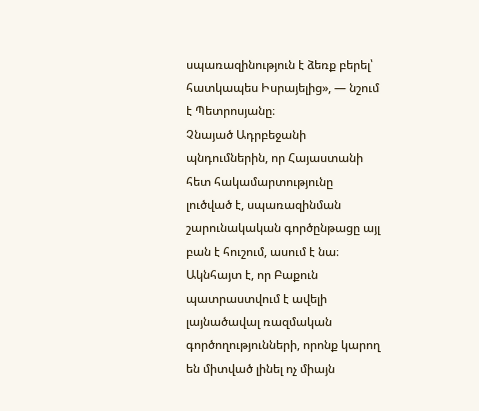սպառազինություն է ձեռք բերել՝ հատկապես Իսրայելից», — նշում է Պետրոսյանը։
Չնայած Ադրբեջանի պնդումներին, որ Հայաստանի հետ հակամարտությունը լուծված է, սպառազինման շարունակական գործընթացը այլ բան է հուշում, ասում է նա։ Ակնհայտ է, որ Բաքուն պատրաստվում է ավելի լայնածավալ ռազմական գործողությունների, որոնք կարող են միտված լինել ոչ միայն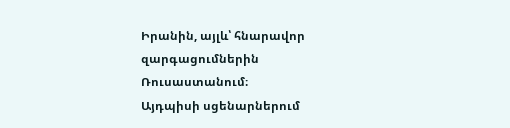Իրանին, այլև՝ հնարավոր զարգացումներին Ռուսաստանում։
Այդպիսի սցենարներում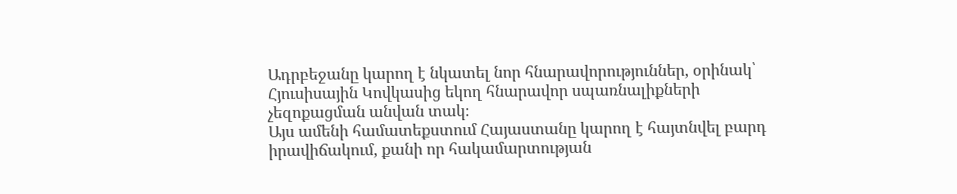Ադրբեջանը կարող է նկատել նոր հնարավորություններ, օրինակ՝ Հյուսիսային Կովկասից եկող հնարավոր սպառնալիքների չեզոքացման անվան տակ։
Այս ամենի համատեքստում Հայաստանը կարող է հայտնվել բարդ իրավիճակում, քանի որ հակամարտության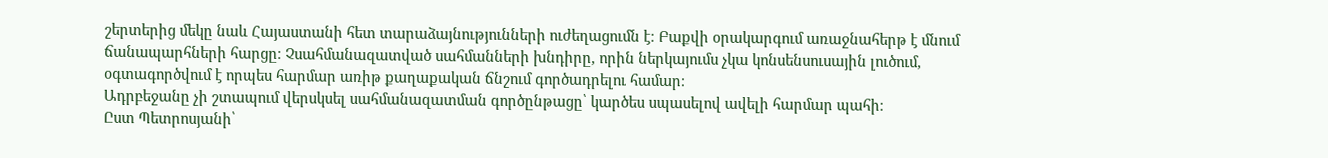շերտերից մեկը նաև Հայաստանի հետ տարաձայնությունների ուժեղացումն է։ Բաքվի օրակարգում առաջնահերթ է մնում ճանապարհների հարցը։ Չսահմանազատված սահմանների խնդիրը, որին ներկայումս չկա կոնսենսուսային լուծում, օգտագործվում է որպես հարմար առիթ քաղաքական ճնշում գործադրելու համար։
Ադրբեջանը չի շտապում վերսկսել սահմանազատման գործընթացը՝ կարծես սպասելով ավելի հարմար պահի։
Ըստ Պետրոսյանի՝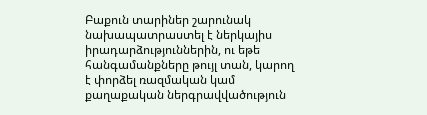Բաքուն տարիներ շարունակ նախապատրաստել է ներկայիս իրադարձություններին, ու եթե հանգամանքները թույլ տան, կարող է փորձել ռազմական կամ քաղաքական ներգրավվածություն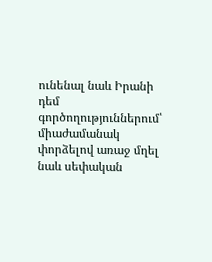ունենալ նաև Իրանի դեմ գործողություններում՝ միաժամանակ փորձելով առաջ մղել նաև սեփական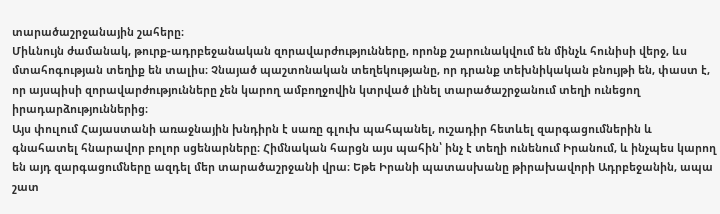տարածաշրջանային շահերը։
Միևնույն ժամանակ, թուրք-ադրբեջանական զորավարժությունները, որոնք շարունակվում են մինչև հունիսի վերջ, ևս մտահոգության տեղիք են տալիս։ Չնայած պաշտոնական տեղեկությանը, որ դրանք տեխնիկական բնույթի են, փաստ է, որ այսպիսի զորավարժությունները չեն կարող ամբողջովին կտրված լինել տարածաշրջանում տեղի ունեցող իրադարձություններից։
Այս փուլում Հայաստանի առաջնային խնդիրն է սառը գլուխ պահպանել, ուշադիր հետևել զարգացումներին և գնահատել հնարավոր բոլոր սցենարները։ Հիմնական հարցն այս պահին՝ ինչ է տեղի ունենում Իրանում, և ինչպես կարող են այդ զարգացումները ազդել մեր տարածաշրջանի վրա։ Եթե Իրանի պատասխանը թիրախավորի Ադրբեջանին, ապա շատ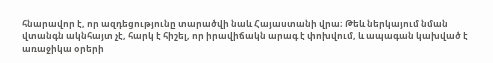հնարավոր է, որ ազդեցությունը տարածվի նաև Հայաստանի վրա։ Թեև ներկայում նման վտանգն ակնհայտ չէ, հարկ է հիշել, որ իրավիճակն արագ է փոխվում, և ապագան կախված է առաջիկա օրերի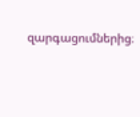զարգացումներից։